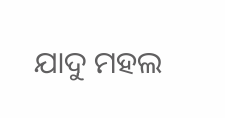ଯାଦୁ ମହଲ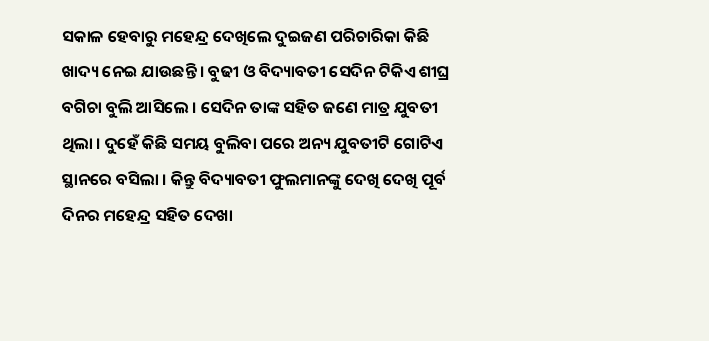ସକାଳ ହେବାରୁ ମହେନ୍ଦ୍ର ଦେଖିଲେ ଦୁଇଜଣ ପରିଚାରିକା କିଛି ଖାଦ୍ୟ ନେଇ ଯାଉଛନ୍ତି । ବୁଢୀ ଓ ବିଦ୍ୟାବତୀ ସେଦିନ ଟିକିଏ ଶୀଘ୍ର ବଗିଚା ବୁଲି ଆସିଲେ । ସେଦିନ ତାଙ୍କ ସହିତ ଜଣେ ମାତ୍ର ଯୁବତୀ ଥିଲା । ଦୁହେଁ କିଛି ସମୟ ବୁଲିବା ପରେ ଅନ୍ୟ ଯୁବତୀଟି ଗୋଟିଏ ସ୍ଥାନରେ ବସିଲା । କିନ୍ତୁ ବିଦ୍ୟାବତୀ ଫୁଲମାନଙ୍କୁ ଦେଖି ଦେଖି ପୂର୍ବ ଦିନର ମହେନ୍ଦ୍ର ସହିତ ଦେଖା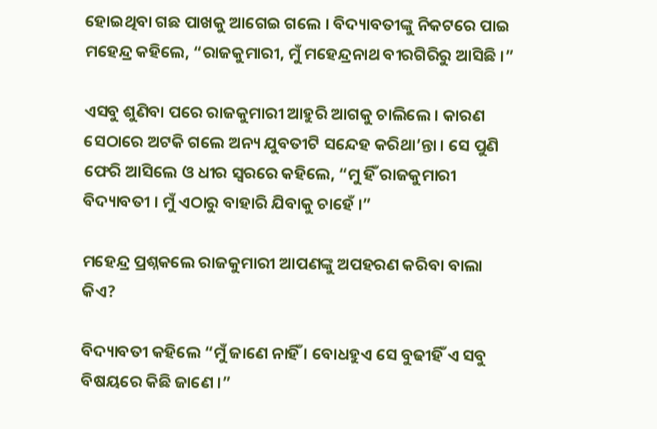ହୋଇଥିବା ଗଛ ପାଖକୁ ଆଗେଇ ଗଲେ । ବିଦ୍ୟାବତୀଙ୍କୁ ନିକଟରେ ପାଇ ମହେନ୍ଦ୍ର କହିଲେ, “ରାଜକୁମାରୀ, ମୁଁ ମହେନ୍ଦ୍ରନାଥ ବୀରଗିରିରୁ ଆସିଛି ।”

ଏସବୁ ଶୁଣିବା ପରେ ରାଜକୁମାରୀ ଆହୁରି ଆଗକୁ ଚାଲିଲେ । କାରଣ ସେଠାରେ ଅଟକି ଗଲେ ଅନ୍ୟ ଯୁବତୀଟି ସନ୍ଦେହ କରିଥା’ନ୍ତା । ସେ ପୁଣି ଫେରି ଆସିଲେ ଓ ଧୀର ସ୍ୱରରେ କହିଲେ, “ମୁ ହିଁ ରାଜକୁମାରୀ ବିଦ୍ୟାବତୀ । ମୁଁ ଏଠାରୁ ବାହାରି ଯିବାକୁ ଚାହେଁ ।”

ମହେନ୍ଦ୍ର ପ୍ରଶ୍ନକଲେ ରାଜକୁମାରୀ ଆପଣଙ୍କୁ ଅପହରଣ କରିବା ବାଲା କିଏ?

ବିଦ୍ୟାବତୀ କହିଲେ “ମୁଁ ଜାଣେ ନାହିଁ । ବୋଧହୁଏ ସେ ବୁଢୀହିଁ ଏ ସବୁ ବିଷୟରେ କିଛି ଜାଣେ ।”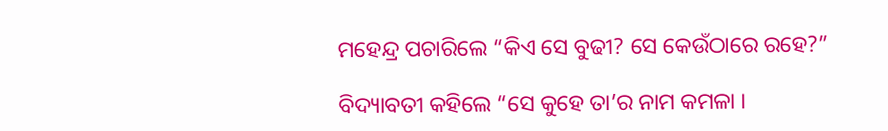ମହେନ୍ଦ୍ର ପଚାରିଲେ “କିଏ ସେ ବୁଢୀ? ସେ କେଉଁଠାରେ ରହେ?”

ବିଦ୍ୟାବତୀ କହିଲେ “ସେ କୁହେ ତା’ର ନାମ କମଳା ।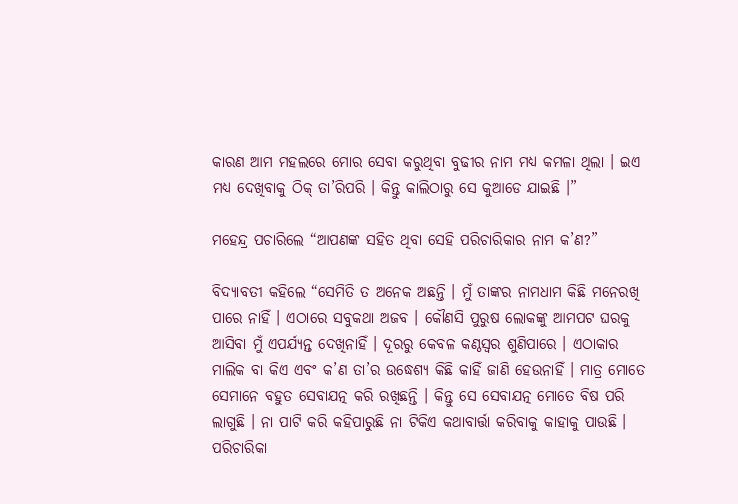କାରଣ ଆମ ମହଲରେ ମୋର ସେବା କରୁଥିବା ବୁଢୀର ନାମ ମଧ୍ୟ କମଳା ଥିଲା । ଇଏ ମଧ୍ୟ ଦେଖିବାକୁ ଠିକ୍ ତା’ରିପରି । କିନ୍ତୁ କାଲିଠାରୁ ସେ କୁଆଡେ ଯାଇଛି ।”

ମହେନ୍ଦ୍ର ପଚାରିଲେ “ଆପଣଙ୍କ ସହିତ ଥିବା ସେହି ପରିଚାରିକାର ନାମ କ’ଣ?”

ବିଦ୍ୟାବତୀ କହିଲେ “ସେମିତି ତ ଅନେକ ଅଛନ୍ତି । ମୁଁ ତାଙ୍କର ନାମଧାମ କିଛି ମନେରଖି ପାରେ ନାହିଁ । ଏଠାରେ ସବୁକଥା ଅଜବ । କୌଣସି ପୁରୁଷ ଲୋକଙ୍କୁ ଆମପଟ ଘରକୁ ଆସିବା ମୁଁ ଏପର୍ଯ୍ୟନ୍ତ ଦେଖିନାହିଁ । ଦୂରରୁ କେବଳ କଣ୍ଠସ୍ୱର ଶୁଣିପାରେ । ଏଠାକାର ମାଲିକ ବା କିଏ ଏବଂ କ’ଣ ତା’ର ଉଦ୍ଧେଶ୍ୟ କିଛି କାହିଁ ଜାଣି ହେଉନାହିଁ । ମାତ୍ର ମୋତେ ସେମାନେ ବହୁତ ସେବାଯତ୍ନ କରି ରଖିଛନ୍ତି । କିନ୍ତୁ ସେ ସେବାଯତ୍ନ ମୋତେ ବିଷ ପରି ଲାଗୁଛି । ନା ପାଟି କରି କହିପାରୁଛି ନା ଟିକିଏ କଥାବାର୍ତ୍ତା କରିବାକୁ କାହାକୁ ପାଉଛି । ପରିଚାରିକା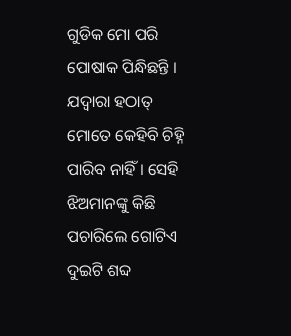ଗୁଡିକ ମୋ ପରି ପୋଷାକ ପିନ୍ଧିଛନ୍ତି । ଯଦ୍ୱାରା ହଠାତ୍ ମୋତେ କେହିବି ଚିହ୍ନି ପାରିବ ନାହିଁ । ସେହି ଝିଅମାନଙ୍କୁ କିଛି ପଚାରିଲେ ଗୋଟିଏ ଦୁଇଟି ଶବ୍ଦ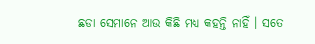ଛଡା ସେମାନେ ଆଉ କିଛି ମଧ୍ୟ କହନ୍ତି ନାହିଁ । ସତେ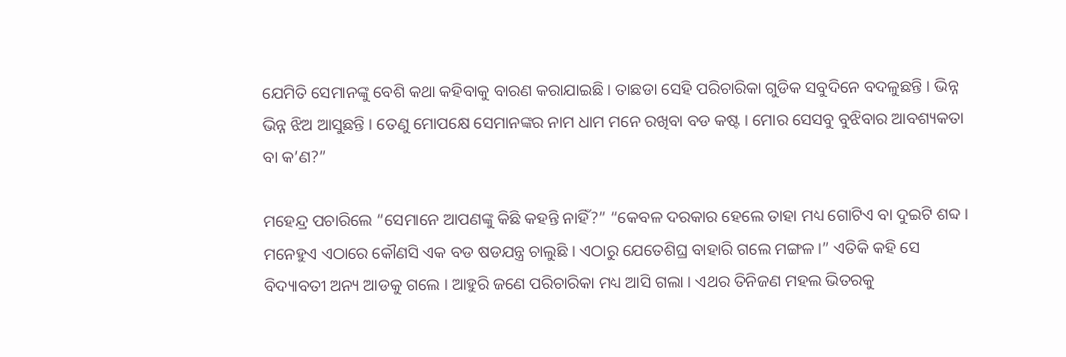ଯେମିତି ସେମାନଙ୍କୁ ବେଶି କଥା କହିବାକୁ ବାରଣ କରାଯାଇଛି । ତାଛଡା ସେହି ପରିଚାରିକା ଗୁଡିକ ସବୁଦିନେ ବଦଳୁଛନ୍ତି । ଭିନ୍ନ ଭିନ୍ନ ଝିଅ ଆସୁଛନ୍ତି । ତେଣୁ ମୋପକ୍ଷେ ସେମାନଙ୍କର ନାମ ଧାମ ମନେ ରଖିବା ବଡ କଷ୍ଟ । ମୋର ସେସବୁ ବୁଝିବାର ଆବଶ୍ୟକତା ବା କ’ଣ?”

ମହେନ୍ଦ୍ର ପଚାରିଲେ “ସେମାନେ ଆପଣଙ୍କୁ କିଛି କହନ୍ତି ନାହିଁ?” “କେବଳ ଦରକାର ହେଲେ ତାହା ମଧ୍ୟ ଗୋଟିଏ ବା ଦୁଇଟି ଶବ୍ଦ । ମନେହୁଏ ଏଠାରେ କୌଣସି ଏକ ବଡ ଷଡଯନ୍ତ୍ର ଚାଲୁଛି । ଏଠାରୁ ଯେତେଶିଘ୍ର ବାହାରି ଗଲେ ମଙ୍ଗଳ ।” ଏତିକି କହି ସେ ବିଦ୍ୟାବତୀ ଅନ୍ୟ ଆଡକୁ ଗଲେ । ଆହୁରି ଜଣେ ପରିଚାରିକା ମଧ୍ୟ ଆସି ଗଲା । ଏଥର ତିନିଜଣ ମହଲ ଭିତରକୁ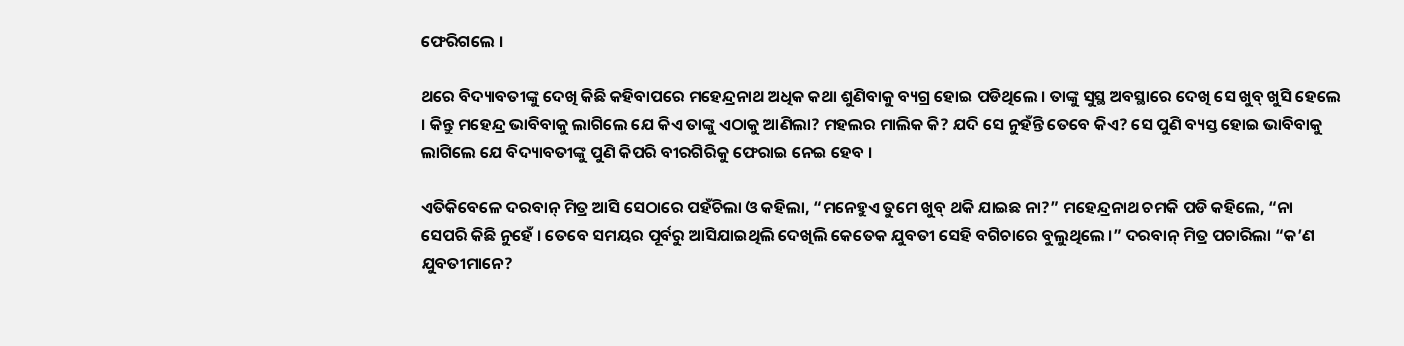ଫେରିଗଲେ ।

ଥରେ ବିଦ୍ୟାବତୀଙ୍କୁ ଦେଖି କିଛି କହିବାପରେ ମହେନ୍ଦ୍ରନାଥ ଅଧିକ କଥା ଶୁଣିବାକୁ ବ୍ୟଗ୍ର ହୋଇ ପଡିଥିଲେ । ତାଙ୍କୁ ସୁସ୍ଥ ଅବସ୍ଥାରେ ଦେଖି ସେ ଖୁବ୍ ଖୁସି ହେଲେ । କିନ୍ତୁ ମହେନ୍ଦ୍ର ଭାବିବାକୁ ଲାଗିଲେ ଯେ କିଏ ତାଙ୍କୁ ଏଠାକୁ ଆଣିଲା? ମହଲର ମାଲିକ କି? ଯଦି ସେ ନୁହଁନ୍ତି ତେବେ କିଏ? ସେ ପୁଣି ବ୍ୟସ୍ତ ହୋଇ ଭାବିବାକୁ ଲାଗିଲେ ଯେ ବିଦ୍ୟାବତୀଙ୍କୁ ପୁଣି କିପରି ବୀରଗିରିକୁ ଫେରାଇ ନେଇ ହେବ ।

ଏତିକିବେଳେ ଦରବାନ୍ ମିତ୍ର ଆସି ସେଠାରେ ପହଁଚିଲା ଓ କହିଲା, “ମନେହୁଏ ତୁମେ ଖୁବ୍ ଥକି ଯାଇଛ ନା?” ମହେନ୍ଦ୍ରନାଥ ଚମକି ପଡି କହିଲେ, “ନା ସେପରି କିଛି ନୁହେଁ । ତେବେ ସମୟର ପୂର୍ବରୁ ଆସିଯାଇଥିଲି ଦେଖିଲି କେତେକ ଯୁବତୀ ସେହି ବଗିଚାରେ ବୁଲୁଥିଲେ ।” ଦରବାନ୍ ମିତ୍ର ପଚାରିଲା “କ’ଣ ଯୁବତୀମାନେ?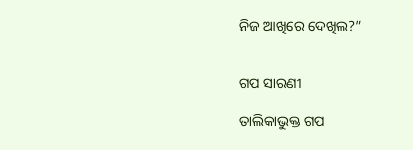ନିଜ ଆଖିରେ ଦେଖିଲ?”


ଗପ ସାରଣୀ

ତାଲିକାଭୁକ୍ତ ଗପ